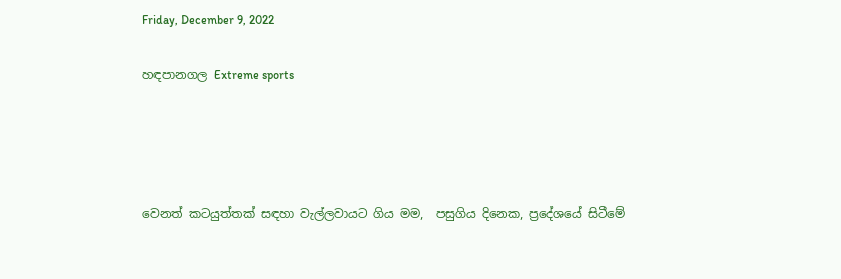Friday, December 9, 2022

හඳපානගල Extreme sports




වෙනත් කටයුත්තක් සඳහා වැල්ලවායට ගිය මම,  පසුගිය දිනෙක, ප්‍රදේශයේ සිටීමේ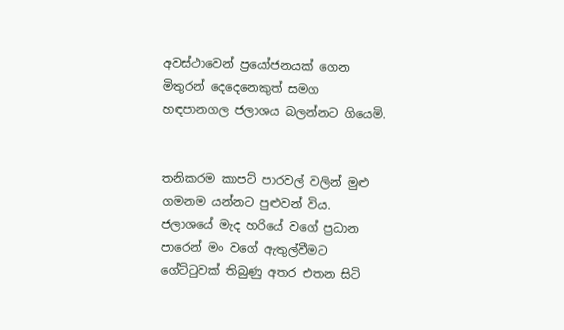අවස්ථාවෙන් ප්‍රයෝජනයක් ගෙන මිතුරන් දෙදෙනෙකුත් සමග හඳපානගල ජලාශය බලන්නට ගියෙමි.


තනිකරම කාපට් පාරවල් වලින් මුළු ගමනම යන්නට පුළුවන් විය. ජලාශයේ මැද හරියේ වගේ ප්‍රධාන පාරෙන් මං වගේ ඇතුල්වීමට ගේට්ටුවක් තිබුණු අතර එතන සිටි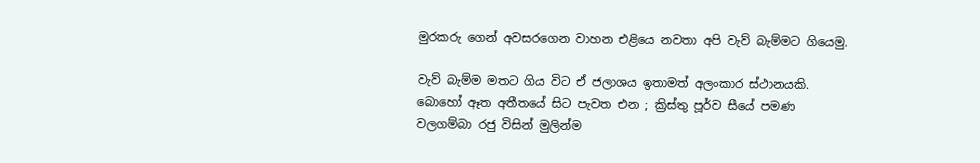මුරකරු ගෙන් අවසරගෙන වාහන එළියෙ නවතා අපි වැව් බැම්මට ගියෙමු.

වැව් බැම්ම මතට ගිය විට ඒ ජලාශය ඉතාමත් අලංකාර ස්ථානයකි. බොහෝ ඈත අතීතයේ සිට පැවත එන ; ක්‍රිස්තු පූර්ව සීයේ පමණ වලගම්බා රජු විසින් මුලින්ම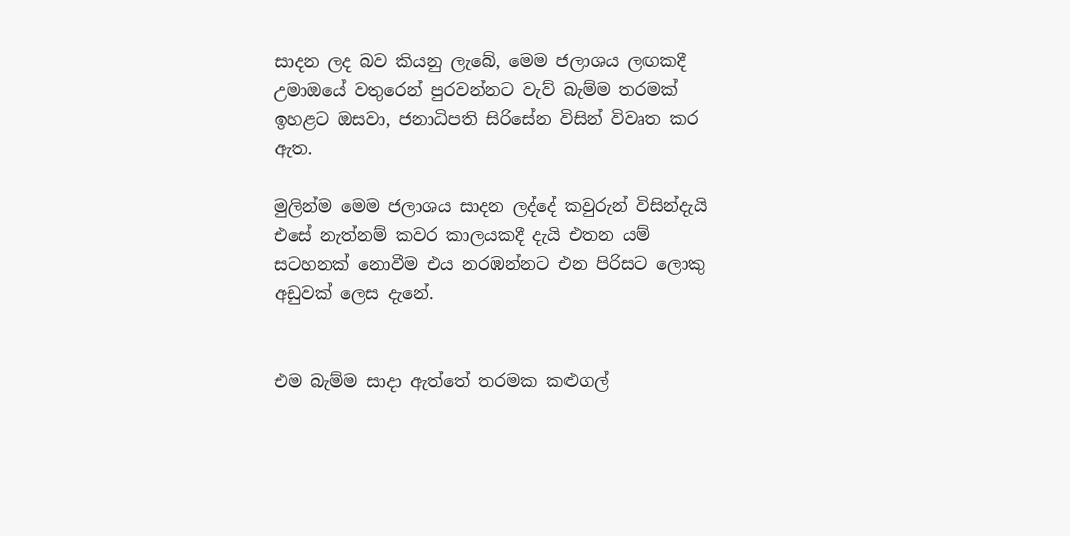සාදන ලද බව කියනු ලැබේ, මෙම ජලාශය ලඟකදී උමාඔයේ වතුරෙන් පුරවන්නට වැව් බැම්ම තරමක් ඉහළට ඔසවා, ජනාධිපති සිරිසේන විසින් විවෘත කර ඇත.

මුලින්ම මෙම ජලාශය සාදන ලද්දේ කවුරුන් විසින්දැයි එසේ නැත්නම් කවර කාලයකදී දැයි එතන යම් සටහනක් නොවීම එය නරඹන්නට එන පිරිසට ලොකු අඩුවක් ලෙස දැනේ.


එම බැම්ම සාදා ඇත්තේ තරමක කළුගල්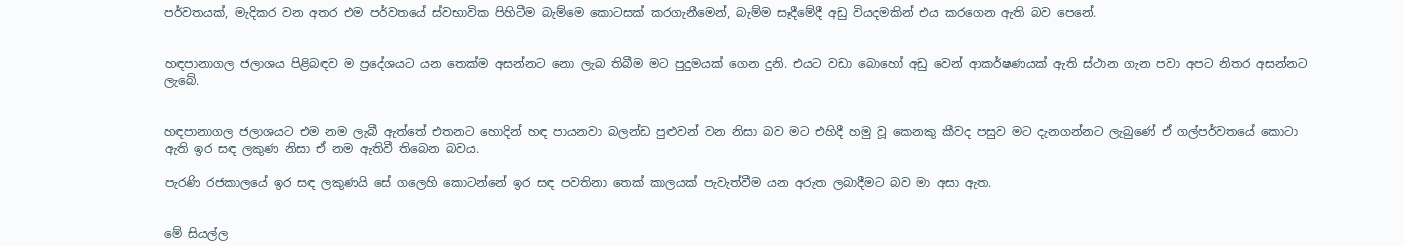පර්වතයක්, මැදිකර වන අතර එම පර්වතයේ ස්වභාවික පිහිටීම බැම්මෙ කොටසක් කරගැනීමෙන්, බැම්ම සෑදීමේදී අඩු වියදමකින් එය කරගෙන ඇති බව පෙනේ.


හඳපානාගල ජලාශය පිළිබඳව ම ප්‍රදේශයට යන තෙක්ම අසන්නට නො ලැබ තිබීම මට පුදුමයක් ගෙන දුනි. එයට වඩා බොහෝ අඩු වෙන් ආකර්ෂණයක් ඇති ස්ථාන ගැන පවා අපට නිතර අසන්නට ලැබේ.


හඳපානාගල ජලාශයට එම නම ලැබී ඇත්තේ එතනට හොදින් හඳ පායනවා බලන්ඩ පුළුවන් වන නිසා බව මට එහිදී හමු වූ කෙනකු කීවද පසුව මට දැනගන්නට ලැබුණේ ඒ ගල්පර්වතයේ කොටා ඇති ඉර සඳ ලකුණ නිසා ඒ නම ඇතිවී තිබෙන බවය.

පැරණි රජකාලයේ ඉර සඳ ලකුණයි සේ ගලෙහි කොටන්නේ ඉර සඳ පවතිනා තෙක් කාලයක් පැවැත්වීම යන අරුත ලබාදීමට බව මා අසා ඇත.


මේ සියල්ල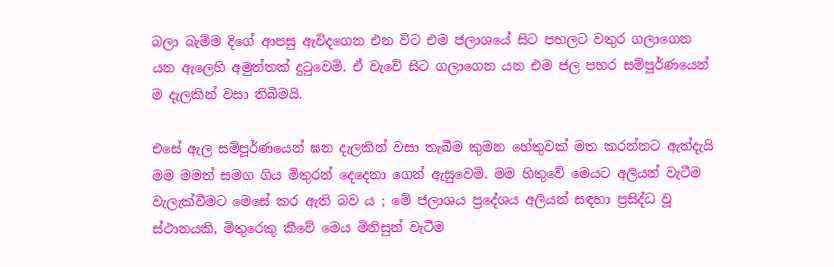බලා බැම්ම දිගේ ආපසු ඇවිදගෙන එන විට එම ජලාශයේ සිට පහලට වතුර ගලාගෙන යන ඇලෙහි අමුත්තක් දුටුවෙමි. ඒ වැවේ සිට ගලාගෙන යන එම ජල පහර සම්පූර්ණයෙන් ම දැලකින් වසා තිබීමයි.

එසේ ඇල සම්පූර්ණයෙන් ඝන දැලකින් වසා තැබීම කුමන හේතුවක් මත කරන්නට ඇත්දැයි මම මමත් සමග ගිය මිතුරන් දෙදෙනා ගෙන් ඇසුවෙමි. මම හිතුවේ මෙයට අලියන් වැටීම වැලැක්වීමට මෙසේ කර ඇති බව ය ; මේ ජලාශය ප්‍රදේශය අලියන් සඳහා ප්‍රසිද්ධ වූ ස්ථානයකි, මිතුරෙකු කීවේ මෙය මිනිසුන් වැටීම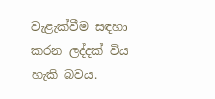වැළැක්වීම සඳහා කරන ලද්දක් විය හැකි බවය.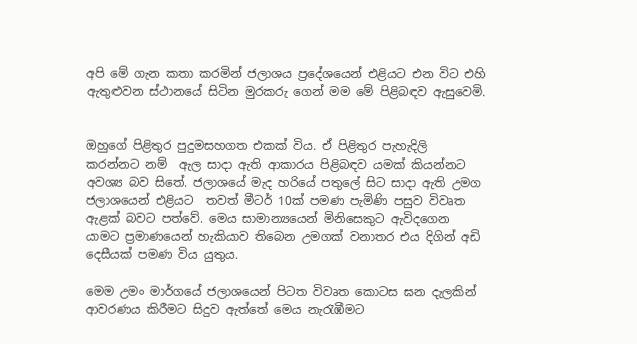අපි මේ ගැන කතා කරමින් ජලාශය ප්‍රදේශයෙන් එළියට එන විට එහි ඇතුළුවන ස්ථානයේ සිටින මුරකරු ගෙන් මම මේ පිළිබඳව ඇසුවෙමි.


ඔහුගේ පිළිතුර පුදුමසහගත එකක් විය. ඒ පිළිතුර පැහැදිලි කරන්නට නම්  ඇල සාදා ඇති ආකාරය පිළිබඳව යමක් කියන්නට අවශ්‍ය බව සිතේ. ජලාශයේ මැද හරියේ පතුලේ සිට සාදා ඇති උමග ජලාශයෙන් එළියට  තවත් මීටර් 10ක් පමණ පැමිණි පසුව විවෘත ඇළක් බවට පත්වේ. මෙය සාමාන්‍යයෙන් මිනිසෙකුට ඇවිදගෙන යාමට ප්‍රමාණයෙන් හැකියාව තිබෙන උමගක් වනාතර එය දිගින් අඩි දෙසීයක් පමණ විය යුතුය.

මෙම උමං මාර්ගයේ ජලාශයෙන් පිටත විවෘත කොටස ඝන දැලකින් ආවරණය කිරීමට සිදුව ඇත්තේ මෙය නැරැඹීමට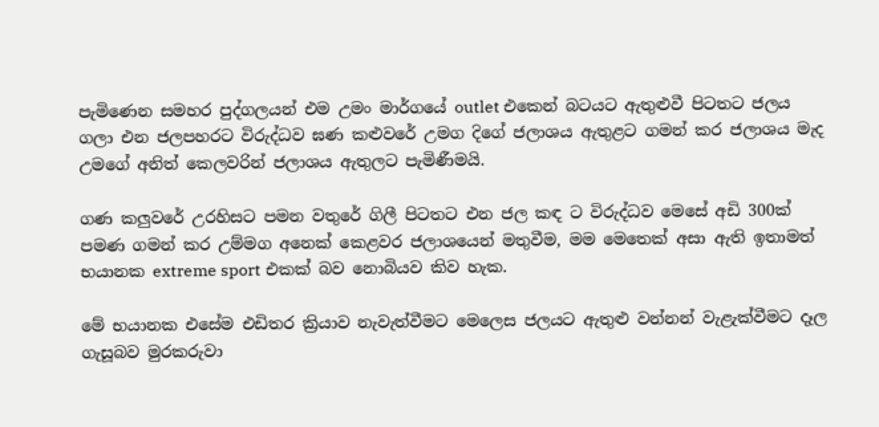පැමිණෙන සමහර පුද්ගලයන් එම උමං මාර්ගයේ outlet එකෙන් බටයට ඇතුළුවී පිටතට ජලය ගලා එන ජලපහරට විරුද්ධව ඝණ කළුවරේ උමග දිගේ ජලාශය ඇතුළට ගමන් කර ජලාශය මැද උමගේ අනිත් කෙලවරින් ජලාශය ඇතුලට පැමිණීමයි.

ගණ කලුවරේ උරහිසට පමන වතුරේ ගිලී පිටතට එන ජල කඳ ට විරුද්ධව මෙසේ අඩි 300ක් පමණ ගමන් කර උම්මග අනෙක් කෙළවර ජලාශයෙන් මතුවීම, මම මෙතෙක් අසා ඇති ඉතාමත් භයානක extreme sport එකක් බව නොබියව කිව හැක.

මේ භයානක එසේම එඩිතර ක්‍රියාව නැවැත්වීමට මෙලෙස ජලයට ඇතුළු වන්නන් වැළැක්වීමට දෑල ගැසූබව මුරකරුවා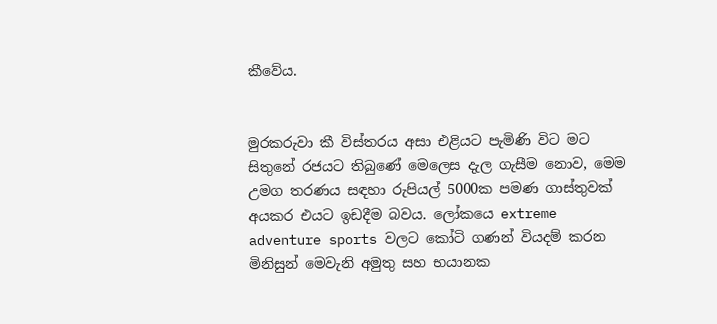කීවේය.


මුරකරුවා කී විස්තරය අසා එළියට පැමිණි විට මට සිතුනේ රජයට තිබුණේ මෙලෙස දැල ගැසීම නොව, මෙම උමග තරණය සඳහා රුපියල් 5000ක පමණ ගාස්තුවක් අයකර එයට ඉඩදීම බවය. ලෝකයෙ extreme adventure sports වලට කෝටි ගණන් වියදම් කරන මිනිසුන් මෙවැනි අමුතු සහ භයානක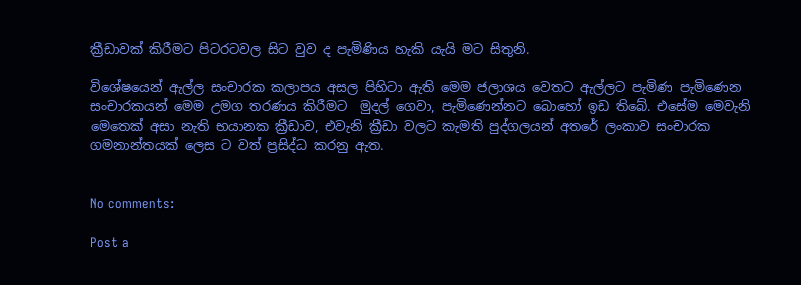ක්‍රීඩාවක් කිරීමට පිටරටවල සිට වුව ද පැමිණිය හැකි යැයි මට සිතුනි.

විශේෂයෙන් ඇල්ල සංචාරක කලාපය අසල පිහිටා ඇති මෙම ජලාශය වෙතට ඇල්ලට පැමිණ පැමිණෙන සංචාරකයන් මෙම උමග තරණය කිරීමට  මුදල් ගෙවා, පැමිණෙන්නට බොහෝ ඉඩ තිබේ. එසේම මෙවැනි මෙතෙක් අසා නැති භයානක ක්‍රීඩාව, එවැනි ක්‍රීඩා වලට කැමති පුද්ගලයන් අතරේ ලංකාව සංචාරක ගමනාන්තයක් ලෙස ට වත් ප්‍රසිද්ධ කරනු ඇත.


No comments:

Post a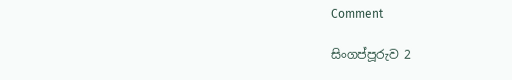Comment

සිංගප්පූරුව 2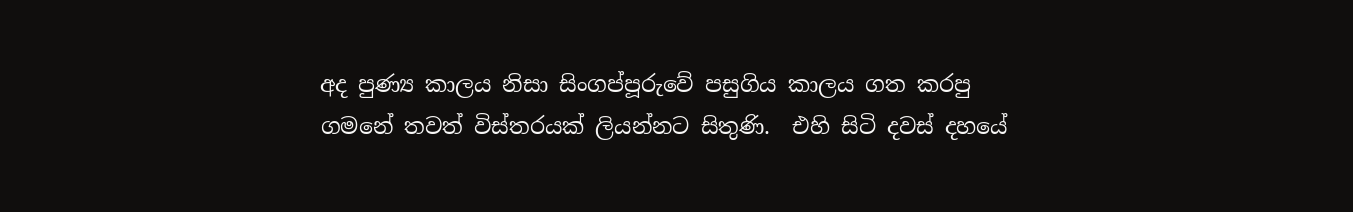අද පුණ්‍ය කාලය නිසා සිංගප්පූරුවේ පසුගිය කාලය ගත කරපු ගමනේ තවත් විස්තරයක් ලියන්නට සිතුණි.  එහි සිටි දවස් දහයේ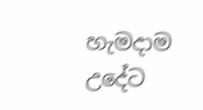හැමදාම උදේට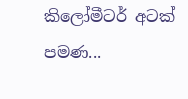කිලෝමීටර් අටක් පමණ...